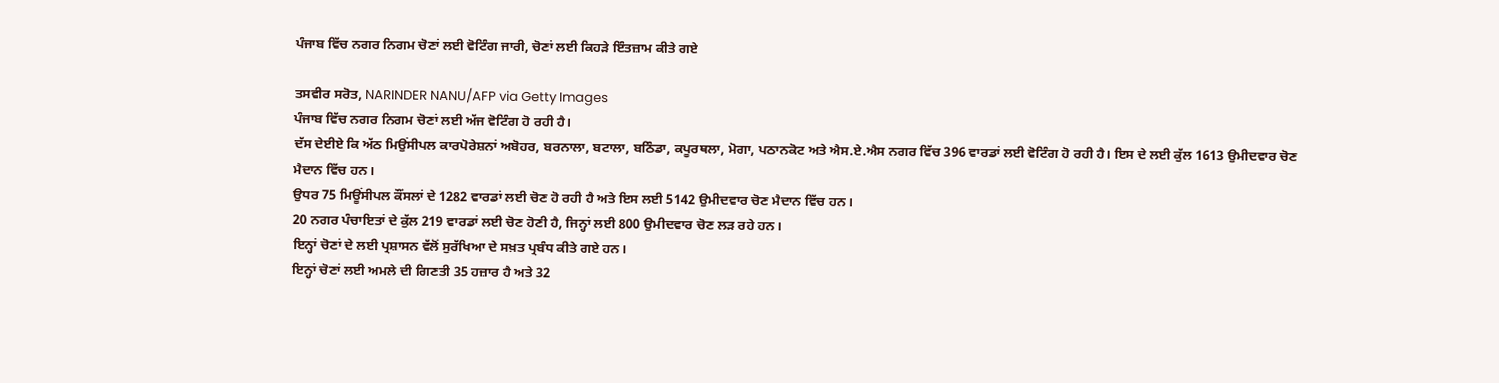ਪੰਜਾਬ ਵਿੱਚ ਨਗਰ ਨਿਗਮ ਚੋਣਾਂ ਲਈ ਵੋਟਿੰਗ ਜਾਰੀ, ਚੋਣਾਂ ਲਈ ਕਿਹੜੇ ਇੰਤਜ਼ਾਮ ਕੀਤੇ ਗਏ

ਤਸਵੀਰ ਸਰੋਤ, NARINDER NANU/AFP via Getty Images
ਪੰਜਾਬ ਵਿੱਚ ਨਗਰ ਨਿਗਮ ਚੋਣਾਂ ਲਈ ਅੱਜ ਵੋਟਿੰਗ ਹੋ ਰਹੀ ਹੈ।
ਦੱਸ ਦੇਈਏ ਕਿ ਅੱਠ ਮਿਉਂਸੀਪਲ ਕਾਰਪੋਰੇਸ਼ਨਾਂ ਅਬੋਹਰ, ਬਰਨਾਲਾ, ਬਟਾਲਾ, ਬਠਿੰਡਾ, ਕਪੂਰਥਲਾ, ਮੋਗਾ, ਪਠਾਨਕੋਟ ਅਤੇ ਐਸ.ਏ.ਐਸ ਨਗਰ ਵਿੱਚ 396 ਵਾਰਡਾਂ ਲਈ ਵੋਟਿੰਗ ਹੋ ਰਹੀ ਹੈ। ਇਸ ਦੇ ਲਈ ਕੁੱਲ 1613 ਉਮੀਦਵਾਰ ਚੋਣ ਮੈਦਾਨ ਵਿੱਚ ਹਨ।
ਉਧਰ 75 ਮਿਊਂਸੀਪਲ ਕੌਂਸਲਾਂ ਦੇ 1282 ਵਾਰਡਾਂ ਲਈ ਚੋਣ ਹੋ ਰਹੀ ਹੈ ਅਤੇ ਇਸ ਲਈ 5142 ਉਮੀਦਵਾਰ ਚੋਣ ਮੈਦਾਨ ਵਿੱਚ ਹਨ।
20 ਨਗਰ ਪੰਚਾਇਤਾਂ ਦੇ ਕੁੱਲ 219 ਵਾਰਡਾਂ ਲਈ ਚੋਣ ਹੋਣੀ ਹੈ, ਜਿਨ੍ਹਾਂ ਲਈ 800 ਉਮੀਦਵਾਰ ਚੋਣ ਲੜ ਰਹੇ ਹਨ।
ਇਨ੍ਹਾਂ ਚੋਣਾਂ ਦੇ ਲਈ ਪ੍ਰਸ਼ਾਸਨ ਵੱਲੋਂ ਸੁਰੱਖਿਆ ਦੇ ਸਖ਼ਤ ਪ੍ਰਬੰਧ ਕੀਤੇ ਗਏ ਹਨ।
ਇਨ੍ਹਾਂ ਚੋਣਾਂ ਲਈ ਅਮਲੇ ਦੀ ਗਿਣਤੀ 35 ਹਜ਼ਾਰ ਹੈ ਅਤੇ 32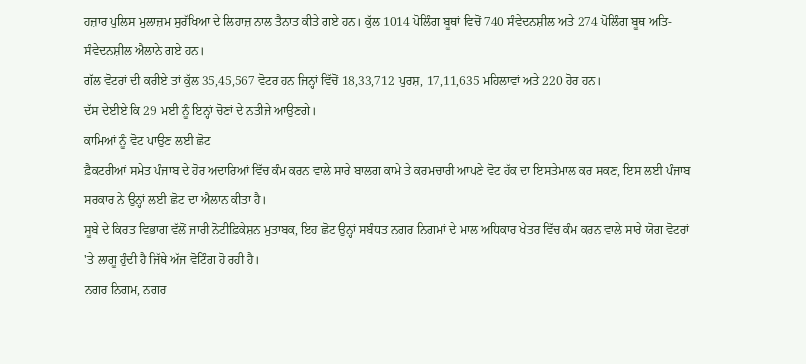ਹਜ਼ਾਰ ਪੁਲਿਸ ਮੁਲਾਜ਼ਮ ਸੁਰੱਖਿਆ ਦੇ ਲਿਹਾਜ਼ ਨਾਲ ਤੈਨਾਤ ਕੀਤੇ ਗਏ ਹਨ। ਕੁੱਲ 1014 ਪੋਲਿੰਗ ਬੂਥਾਂ ਵਿਚੋਂ 740 ਸੰਵੇਦਨਸ਼ੀਲ ਅਤੇ 274 ਪੋਲਿੰਗ ਬੂਥ ਅਤਿ-ਸੰਵੇਦਨਸ਼ੀਲ ਐਲਾਨੇ ਗਏ ਹਨ।
ਗੱਲ ਵੋਟਰਾਂ ਦੀ ਕਰੀਏ ਤਾਂ ਕੁੱਲ 35,45,567 ਵੋਟਰ ਹਨ ਜਿਨ੍ਹਾਂ ਵਿੱਚੋਂ 18,33,712 ਪੁਰਸ਼, 17,11,635 ਮਹਿਲਾਵਾਂ ਅਤੇ 220 ਹੋਰ ਹਨ।
ਦੱਸ ਦੇਈਏ ਕਿ 29 ਮਈ ਨੂੰ ਇਨ੍ਹਾਂ ਚੋਣਾਂ ਦੇ ਨਤੀਜੇ ਆਉਣਗੇ।
ਕਾਮਿਆਂ ਨੂੰ ਵੋਟ ਪਾਉਣ ਲਈ ਛੋਟ
ਫ਼ੈਕਟਰੀਆਂ ਸਮੇਤ ਪੰਜਾਬ ਦੇ ਹੋਰ ਅਦਾਰਿਆਂ ਵਿੱਚ ਕੰਮ ਕਰਨ ਵਾਲੇ ਸਾਰੇ ਬਾਲਗ ਕਾਮੇ ਤੇ ਕਰਮਚਾਰੀ ਆਪਣੇ ਵੋਟ ਹੱਕ ਦਾ ਇਸਤੇਮਾਲ ਕਰ ਸਕਣ, ਇਸ ਲਈ ਪੰਜਾਬ ਸਰਕਾਰ ਨੇ ਉਨ੍ਹਾਂ ਲਈ ਛੋਟ ਦਾ ਐਲਾਨ ਕੀਤਾ ਹੈ।
ਸੂਬੇ ਦੇ ਕਿਰਤ ਵਿਭਾਗ ਵੱਲੋਂ ਜਾਰੀ ਨੋਟੀਫ਼ਿਕੇਸ਼ਨ ਮੁਤਾਬਕ, ਇਹ ਛੋਟ ਉਨ੍ਹਾਂ ਸਬੰਧਤ ਨਗਰ ਨਿਗਮਾਂ ਦੇ ਮਾਲ ਅਧਿਕਾਰ ਖੇਤਰ ਵਿੱਚ ਕੰਮ ਕਰਨ ਵਾਲੇ ਸਾਰੇ ਯੋਗ ਵੋਟਰਾਂ 'ਤੇ ਲਾਗੂ ਹੁੰਦੀ ਹੈ ਜਿੱਥੇ ਅੱਜ ਵੋਟਿੰਗ ਹੋ ਰਹੀ ਹੈ।
ਨਗਰ ਨਿਗਮ, ਨਗਰ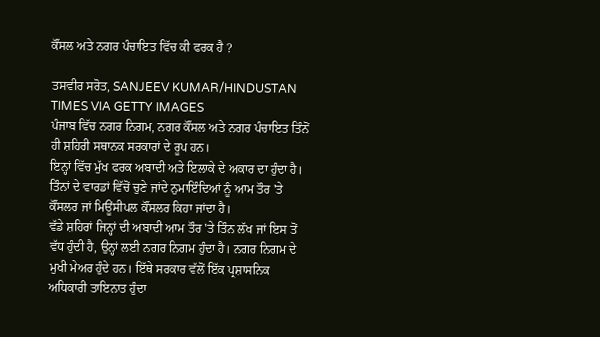ਕੌਂਸਲ ਅਤੇ ਨਗਰ ਪੰਚਾਇਤ ਵਿੱਚ ਕੀ ਫਰਕ ਹੈ ?

ਤਸਵੀਰ ਸਰੋਤ, SANJEEV KUMAR/HINDUSTAN TIMES VIA GETTY IMAGES
ਪੰਜਾਬ ਵਿੱਚ ਨਗਰ ਨਿਗਮ, ਨਗਰ ਕੌਂਸਲ ਅਤੇ ਨਗਰ ਪੰਚਾਇਤ ਤਿੰਨੋਂ ਹੀ ਸ਼ਹਿਰੀ ਸਥਾਨਕ ਸਰਕਾਰਾਂ ਦੇ ਰੂਪ ਹਨ।
ਇਨ੍ਹਾਂ ਵਿੱਚ ਮੁੱਖ ਫਰਕ ਅਬਾਦੀ ਅਤੇ ਇਲਾਕੇ ਦੇ ਅਕਾਰ ਦਾ ਹੁੰਦਾ ਹੈ। ਤਿੰਨਾਂ ਦੇ ਵਾਰਡਾਂ ਵਿੱਚੋਂ ਚੁਣੇ ਜਾਂਦੇ ਨੁਮਾਇੰਦਿਆਂ ਨੂੰ ਆਮ ਤੌਰ 'ਤੇ ਕੌਂਸਲਰ ਜਾਂ ਮਿਊਂਸੀਪਲ ਕੌਂਸਲਰ ਕਿਹਾ ਜਾਂਦਾ ਹੈ।
ਵੱਡੇ ਸ਼ਹਿਰਾਂ ਜਿਨ੍ਹਾਂ ਦੀ ਅਬਾਦੀ ਆਮ ਤੌਰ 'ਤੇ ਤਿੰਨ ਲੱਖ ਜਾਂ ਇਸ ਤੋਂ ਵੱਧ ਹੁੰਦੀ ਹੈ, ਉਨ੍ਹਾਂ ਲਈ ਨਗਰ ਨਿਗਮ ਹੁੰਦਾ ਹੈ। ਨਗਰ ਨਿਗਮ ਦੇ ਮੁਖੀ ਮੇਅਰ ਹੁੰਦੇ ਹਨ। ਇੱਥੇ ਸਰਕਾਰ ਵੱਲੋਂ ਇੱਕ ਪ੍ਰਸ਼ਾਸਨਿਕ ਅਧਿਕਾਰੀ ਤਾਇਨਾਤ ਹੁੰਦਾ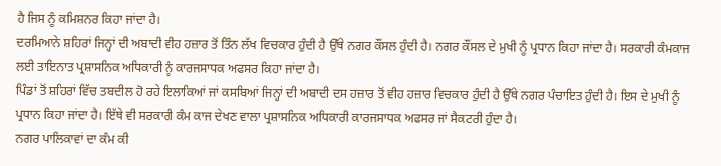ਹੈ ਜਿਸ ਨੂੰ ਕਮਿਸ਼ਨਰ ਕਿਹਾ ਜਾਂਦਾ ਹੈ।
ਦਰਮਿਆਨੇ ਸ਼ਹਿਰਾਂ ਜਿਨ੍ਹਾਂ ਦੀ ਅਬਾਦੀ ਵੀਹ ਹਜ਼ਾਰ ਤੋਂ ਤਿੰਨ ਲੱਖ ਵਿਚਕਾਰ ਹੁੰਦੀ ਹੈ ਉੱਥੇ ਨਗਰ ਕੌਂਸਲ ਹੁੰਦੀ ਹੈ। ਨਗਰ ਕੌਂਸਲ ਦੇ ਮੁਖੀ ਨੂੰ ਪ੍ਰਧਾਨ ਕਿਹਾ ਜਾਂਦਾ ਹੈ। ਸਰਕਾਰੀ ਕੰਮਕਾਜ ਲਈ ਤਾਇਨਾਤ ਪ੍ਰਸ਼ਾਸਨਿਕ ਅਧਿਕਾਰੀ ਨੂੰ ਕਾਰਜਸਾਧਕ ਅਫਸਰ ਕਿਹਾ ਜਾਂਦਾ ਹੈ।
ਪਿੰਡਾਂ ਤੋਂ ਸ਼ਹਿਰਾਂ ਵਿੱਚ ਤਬਦੀਲ ਹੋ ਰਹੇ ਇਲਾਕਿਆਂ ਜਾਂ ਕਸਬਿਆਂ ਜਿਨ੍ਹਾਂ ਦੀ ਅਬਾਦੀ ਦਸ ਹਜ਼ਾਰ ਤੋਂ ਵੀਹ ਹਜ਼ਾਰ ਵਿਚਕਾਰ ਹੁੰਦੀ ਹੈ ਉੱਥੇ ਨਗਰ ਪੰਚਾਇਤ ਹੁੰਦੀ ਹੈ। ਇਸ ਦੇ ਮੁਖੀ ਨੂੰ ਪ੍ਰਧਾਨ ਕਿਹਾ ਜਾਂਦਾ ਹੈ। ਇੱਥੇ ਵੀ ਸਰਕਾਰੀ ਕੰਮ ਕਾਜ ਦੇਖਣ ਵਾਲਾ ਪ੍ਰਸ਼ਾਸਨਿਕ ਅਧਿਕਾਰੀ ਕਾਰਜਸਾਧਕ ਅਫਸਰ ਜਾਂ ਸੈਕਟਰੀ ਹੁੰਦਾ ਹੈ।
ਨਗਰ ਪਾਲਿਕਾਵਾਂ ਦਾ ਕੰਮ ਕੀ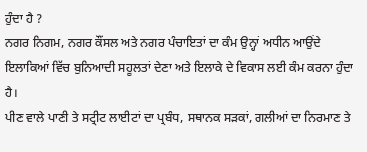ਹੁੰਦਾ ਹੈ ?
ਨਗਰ ਨਿਗਮ, ਨਗਰ ਕੌਂਸਲ ਅਤੇ ਨਗਰ ਪੰਚਾਇਤਾਂ ਦਾ ਕੰਮ ਉਨ੍ਹਾਂ ਅਧੀਨ ਆਉਂਦੇ ਇਲਾਕਿਆਂ ਵਿੱਚ ਬੁਨਿਆਦੀ ਸਹੂਲਤਾਂ ਦੇਣਾ ਅਤੇ ਇਲਾਕੇ ਦੇ ਵਿਕਾਸ ਲਈ ਕੰਮ ਕਰਨਾ ਹੁੰਦਾ ਹੈ।
ਪੀਣ ਵਾਲੇ ਪਾਣੀ ਤੇ ਸਟ੍ਰੀਟ ਲਾਈਟਾਂ ਦਾ ਪ੍ਰਬੰਧ, ਸਥਾਨਕ ਸੜਕਾਂ, ਗਲੀਆਂ ਦਾ ਨਿਰਮਾਣ ਤੇ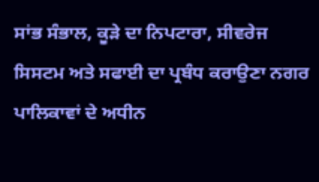ਸਾਂਭ ਸੰਭਾਲ, ਕੂੜੇ ਦਾ ਨਿਪਟਾਰਾ, ਸੀਵਰੇਜ ਸਿਸਟਮ ਅਤੇ ਸਫਾਈ ਦਾ ਪ੍ਰਬੰਧ ਕਰਾਉਣਾ ਨਗਰ ਪਾਲਿਕਾਵਾਂ ਦੇ ਅਧੀਨ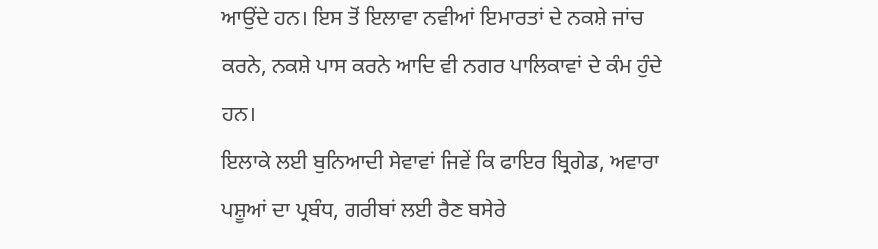ਆਉਂਦੇ ਹਨ। ਇਸ ਤੋਂ ਇਲਾਵਾ ਨਵੀਆਂ ਇਮਾਰਤਾਂ ਦੇ ਨਕਸ਼ੇ ਜਾਂਚ ਕਰਨੇ, ਨਕਸ਼ੇ ਪਾਸ ਕਰਨੇ ਆਦਿ ਵੀ ਨਗਰ ਪਾਲਿਕਾਵਾਂ ਦੇ ਕੰਮ ਹੁੰਦੇ ਹਨ।
ਇਲਾਕੇ ਲਈ ਬੁਨਿਆਦੀ ਸੇਵਾਵਾਂ ਜਿਵੇਂ ਕਿ ਫਾਇਰ ਬ੍ਰਿਗੇਡ, ਅਵਾਰਾ ਪਸ਼ੂਆਂ ਦਾ ਪ੍ਰਬੰਧ, ਗਰੀਬਾਂ ਲਈ ਰੈਣ ਬਸੇਰੇ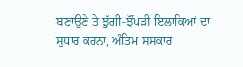ਬਣਾਉਣੇ ਤੇ ਝੁੱਗੀ-ਝੌਂਪੜੀ ਇਲਾਕਿਆਂ ਦਾ ਸੁਧਾਰ ਕਰਨਾ, ਅੰਤਿਮ ਸਸਕਾਰ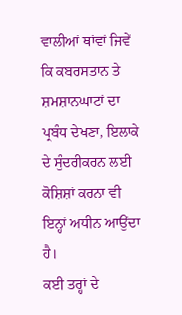ਵਾਲੀਆਂ ਥਾਂਵਾਂ ਜਿਵੇਂ ਕਿ ਕਬਰਸਤਾਨ ਤੇ ਸ਼ਮਸ਼ਾਨਘਾਟਾਂ ਦਾ ਪ੍ਰਬੰਧ ਦੇਖਣਾ, ਇਲਾਕੇ ਦੇ ਸੁੰਦਰੀਕਰਨ ਲਈ ਕੋਸ਼ਿਸ਼ਾਂ ਕਰਨਾ ਵੀ ਇਨ੍ਹਾਂ ਅਧੀਨ ਆਉਂਦਾ ਹੈ।
ਕਈ ਤਰ੍ਹਾਂ ਦੇ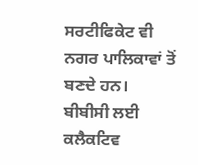ਸਰਟੀਫਿਕੇਟ ਵੀ ਨਗਰ ਪਾਲਿਕਾਵਾਂ ਤੋਂ ਬਣਦੇ ਹਨ।
ਬੀਬੀਸੀ ਲਈ ਕਲੈਕਟਿਵ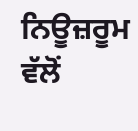ਨਿਊਜ਼ਰੂਮ ਵੱਲੋਂ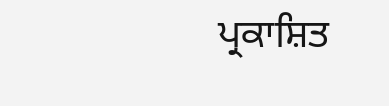ਪ੍ਰਕਾਸ਼ਿਤ